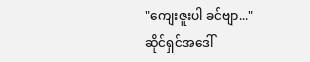"ကျေးဇူးပါ ခင်ဗျာ..."
ဆိုင်ရှင်အဒေါ်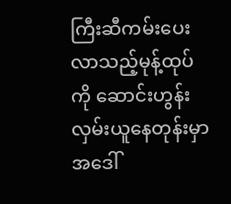ကြီးဆီကမ်းပေးလာသည့်မုန့်ထုပ်ကို ဆောင်းဟွန်း လှမ်းယူနေတုန်းမှာ အဒေါ်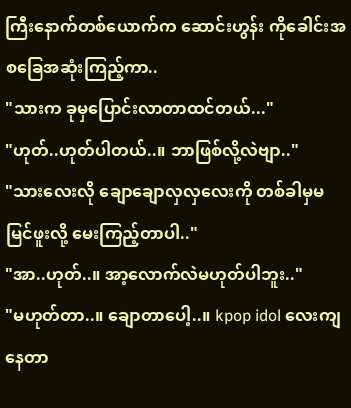ကြီးနောက်တစ်ယောက်က ဆောင်းဟွန်း ကိုခေါင်းအစခြေအဆုံးကြည့်ကာ..
"သားက ခုမှပြောင်းလာတာထင်တယ်..."
"ဟုတ်..ဟုတ်ပါတယ်..။ ဘာဖြစ်လို့လဲဗျာ.."
"သားလေးလို ချောချောလှလှလေးကို တစ်ခါမှမမြင်ဖူးလို့ မေးကြည့်တာပါ.."
"အာ..ဟုတ်..။ အာ့လောက်လဲမဟုတ်ပါဘူး.."
"မဟုတ်တာ..။ ချောတာပေါ့..။ kpop idol လေးကျနေတာ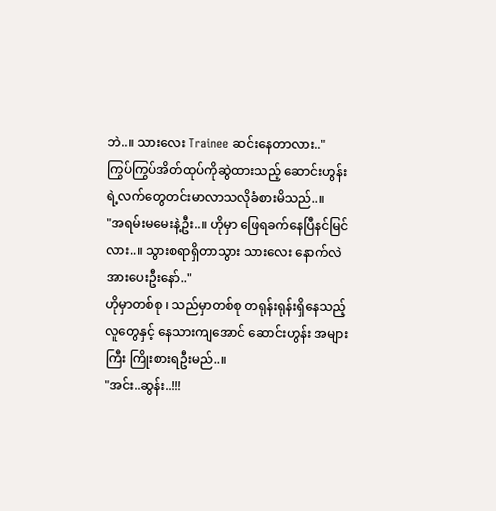ဘဲ..။ သားလေး Trainee ဆင်းနေတာလား.."
ကြွပ်ကြွပ်အိတ်ထုပ်ကိုဆွဲထားသည့် ဆောင်းဟွန်းရဲ့လက်တွေတင်းမာလာသလိုခံစားမိသည်..။
"အရမ်းမမေးနဲ့ဦး..။ ဟိုမှာ ဖြေရခက်နေပြီနင်မြင်လား..။ သွားစရာရှိတာသွား သားလေး နောက်လဲအားပေးဦးနော်.."
ဟိုမှာတစ်စု ၊ သည်မှာတစ်စု တရုန်းရုန်းရှိနေသည့်လူတွေနှင့် နေသားကျအောင် ဆောင်းဟွန်း အများကြီး ကြိုးစားရဦးမည်..။
"အင်း..ဆွန်း..!!!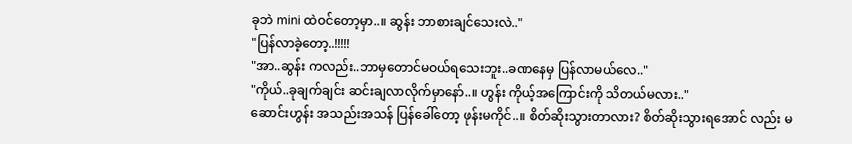ခုဘဲ mini ထဲဝင်တော့မှာ..။ ဆွန်း ဘာစားချင်သေးလဲ.."
"ပြန်လာခဲ့တော့..!!!!!
"အာ..ဆွန်း ကလည်း..ဘာမှတောင်မဝယ်ရသေးဘူး..ခဏနေမှ ပြန်လာမယ်လေ.."
"ကိုယ်..ခုချက်ချင်း ဆင်းချလာလိုက်မှာနော်..။ ဟွန်း ကိုယ့်အကြောင်းကို သိတယ်မလား.."
ဆောင်းဟွန်း အသည်းအသန် ပြန်ခေါ်တော့ ဖုန်းမကိုင်..။ စိတ်ဆိုးသွားတာလား? စိတ်ဆိုးသွားရအောင် လည်း မ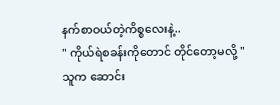နက်စာဝယ်တဲ့ကိစ္စလေးနဲ့..
" ကိုယ်ရဲစခန်းကိုတောင် တိုင်တော့မလို့ "
သူက ဆောင်း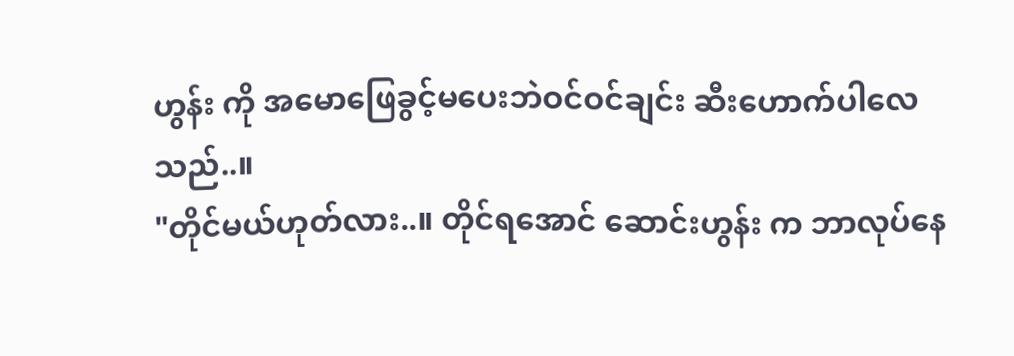ဟွန်း ကို အမောဖြေခွင့်မပေးဘဲဝင်ဝင်ချင်း ဆီးဟောက်ပါလေသည်..။
"တိုင်မယ်ဟုတ်လား..။ တိုင်ရအောင် ဆောင်းဟွန်း က ဘာလုပ်နေ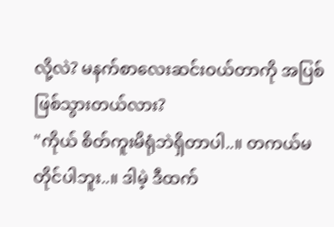လို့လဲ? မနက်စာလေးဆင်းဝယ်တာကို အပြစ်ဖြစ်သွားတယ်လား?
"ကိုယ် စိတ်ကူးမိရုံဘဲရှိတာပါ..။ တကယ်မတိုင်ပါဘူး..။ ဒါမဲ့ ဒီထက်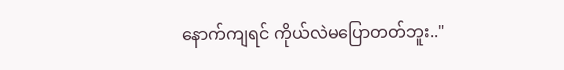နောက်ကျရင် ကိုယ်လဲမပြောတတ်ဘူး.."